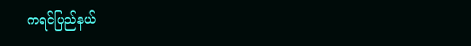ကရင်ပြည်နယ်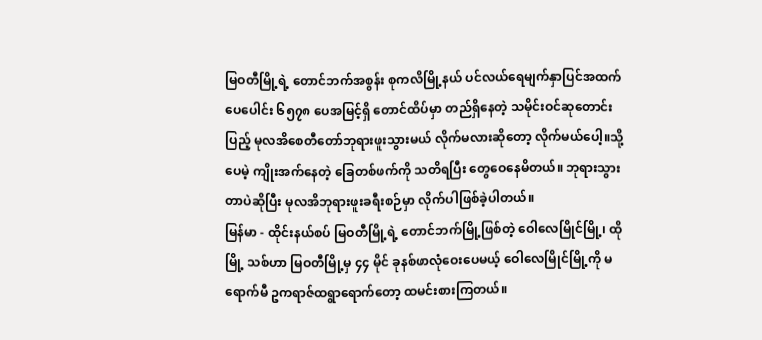မြဝတီမြို့ရဲ့ တောင်ဘက်အစွန်း စုကလိမြို့နယ် ပင်လယ်ရေမျက်နှာပြင်အထက် ပေပေါင်း ၆၅၇၈ ပေအမြင့်ရှိ တောင်ထိပ်မှာ တည်ရှိနေတဲ့ သမိုင်းဝင်ဆုတောင်းပြည့် မုလအိစေတီတော်ဘုရားဖူးသွားမယ် လိုက်မလားဆိုတော့ လိုက်မယ်ပေါ့။သို့ပေမဲ့ ကျိုးအက်နေတဲ့ ခြေတစ်ဖက်ကို သတိရပြီး တွေဝေနေမိတယ်။ ဘုရားသွားတာပဲဆိုပြီး မုလအိဘုရားဖူးခရီးစဉ်မှာ လိုက်ပါဖြစ်ခဲ့ပါတယ်။
မြန်မာ - ထိုင်းနယ်စပ် မြဝတီမြို့ရဲ့ တောင်ဘက်မြို့ဖြစ်တဲ့ ဝေါလေမြိုင်မြို့၊ ထိုမြို့ သစ်ဟာ မြဝတီမြို့မှ ၄၄ မိုင် ခုနစ်ဖာလုံဝေးပေမယ့် ဝေါလေမြိုင်မြို့ကို မရောက်မီ ဥကရာဇ်ထရွာရောက်တော့ ထမင်းစားကြတယ်။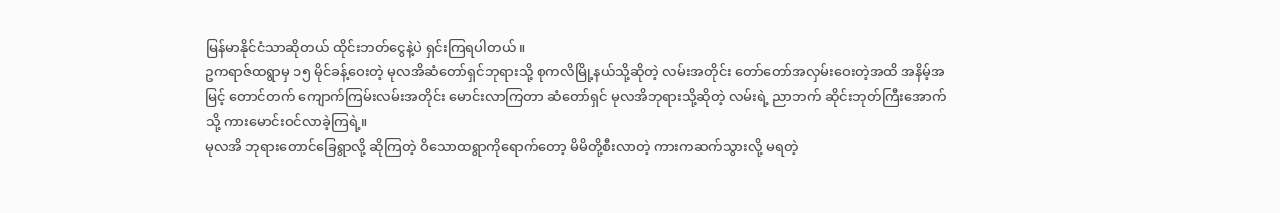မြန်မာနိုင်ငံသာဆိုတယ် ထိုင်းဘတ်ငွေနဲ့ပဲ ရှင်းကြရပါတယ်။
ဥကရာဇ်ထရွာမှ ၁၅ မိုင်ခန့်ဝေးတဲ့ မုလအိဆံတော်ရှင်ဘုရားသို့ စုကလိမြို့နယ်သို့ဆိုတဲ့ လမ်းအတိုင်း တော်တော်အလှမ်းဝေးတဲ့အထိ အနိမ့်အမြင့် တောင်တက် ကျောက်ကြမ်းလမ်းအတိုင်း မောင်းလာကြတာ ဆံတော်ရှင် မုလအိဘုရားသို့ဆိုတဲ့ လမ်းရဲ့ ညာဘက် ဆိုင်းဘုတ်ကြီးအောက်သို့ ကားမောင်းဝင်လာခဲ့ကြရဲ့။
မုလအိ ဘုရားတောင်ခြေရွာလို့ ဆိုကြတဲ့ ဝိသောထရွာကိုရောက်တော့ မိမိတို့စီးလာတဲ့ ကားကဆက်သွားလို့ မရတဲ့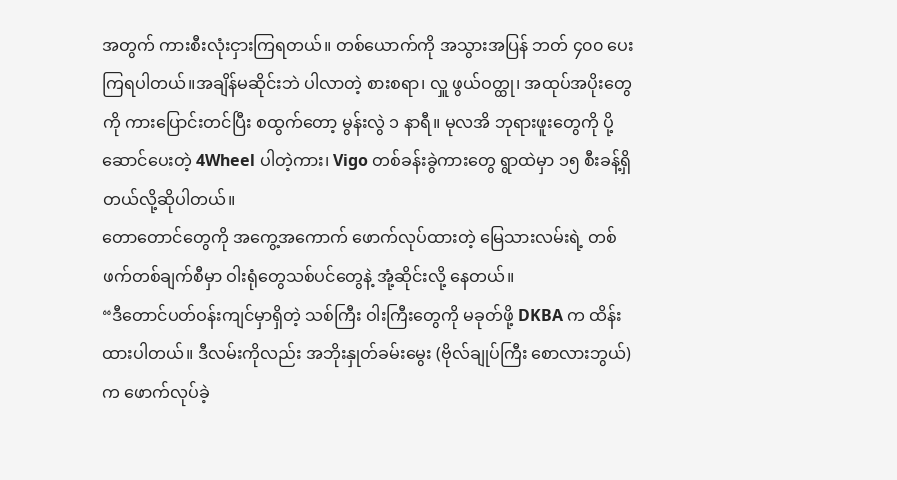အတွက် ကားစီးလုံးငှားကြရတယ်။ တစ်ယောက်ကို အသွားအပြန် ဘတ် ၄၀၀ ပေးကြရပါတယ်။အချိန်မဆိုင်းဘဲ ပါလာတဲ့ စားစရာ၊ လှူ ဖွယ်ဝတ္ထု၊ အထုပ်အပိုးတွေကို ကားပြောင်းတင်ပြီး စထွက်တော့ မွန်းလွဲ ၁ နာရီ။ မုလအိ ဘုရားဖူးတွေကို ပို့ဆောင်ပေးတဲ့ 4Wheel ပါတဲ့ကား၊ Vigo တစ်ခန်းခွဲကားတွေ ရွာထဲမှာ ၁၅ စီးခန့်ရှိတယ်လို့ဆိုပါတယ်။
တောတောင်တွေကို အကွေ့အကောက် ဖောက်လုပ်ထားတဲ့ မြေသားလမ်းရဲ့ တစ်ဖက်တစ်ချက်စီမှာ ဝါးရုံတွေသစ်ပင်တွေနဲ့ အုံ့ဆိုင်းလို့ နေတယ်။
“ဒီတောင်ပတ်ဝန်းကျင်မှာရှိတဲ့ သစ်ကြီး ဝါးကြီးတွေကို မခုတ်ဖို့ DKBA က ထိန်းထားပါတယ်။ ဒီလမ်းကိုလည်း အဘိုးနှုတ်ခမ်းမွေး (ဗိုလ်ချုပ်ကြီး စောလားဘွယ်) က ဖောက်လုပ်ခဲ့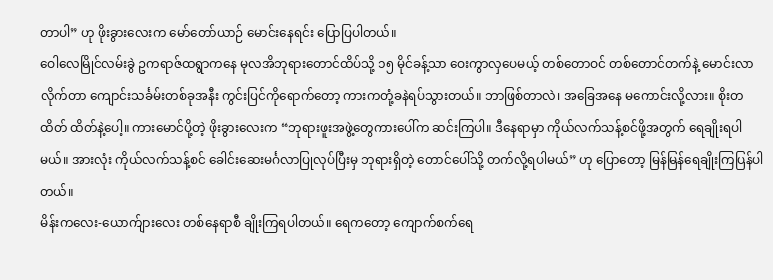တာပါ” ဟု ဖိုးခွားလေးက မော်တော်ယာဉ် မောင်းနေရင်း ပြောပြပါတယ်။
ဝေါလေမြိုင်လမ်းခွဲ ဥကရာဇ်ထရွာကနေ မုလအိဘုရားတောင်ထိပ်သို့ ၁၅ မိုင်ခန့်သာ ဝေးကွာလှပေမယ့် တစ်တောဝင် တစ်တောင်တက်နဲ့ မောင်းလာလိုက်တာ ကျောင်းသင်္ခမ်းတစ်ခုအနီး ကွင်းပြင်ကိုရောက်တော့ ကားကတုံ့ခနဲရပ်သွားတယ်။ ဘာဖြစ်တာလဲ၊ အခြေအနေ မကောင်းလို့လား။ စိုးတထိတ် ထိတ်နဲ့ပေါ့။ ကားမောင်ပို့တဲ့ ဖိုးခွားလေးက “ဘုရားဖူးအဖွဲ့တွေကားပေါ်က ဆင်းကြပါ။ ဒီနေရာမှာ ကိုယ်လက်သန့်စင်ဖို့အတွက် ရေချိုးရပါမယ်။ အားလုံး ကိုယ်လက်သန့်စင် ခေါင်းဆေးမင်္ဂလာပြုလုပ်ပြီးမှ ဘုရားရှိတဲ့ တောင်ပေါ်သို့ တက်လို့ရပါမယ်” ဟု ပြောတော့ မြန်မြန်ရေချိုးကြပြန်ပါတယ်။
မိန်းကလေး-ယောက်ျားလေး တစ်နေရာစီ ချိုးကြရပါတယ်။ ရေကတော့ ကျောက်စက်ရေ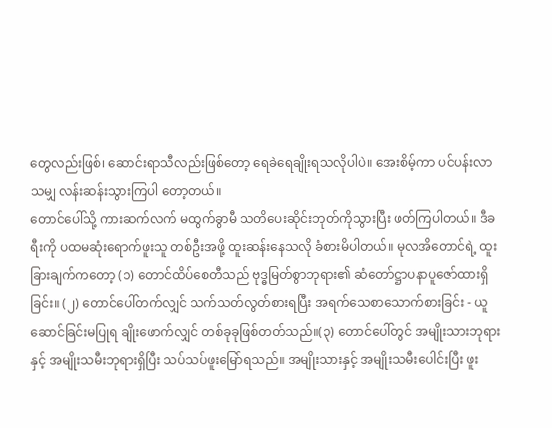တွေလည်းဖြစ်၊ ဆောင်းရာသီလည်းဖြစ်တော့ ရေခဲရေချိုးရသလိုပါပဲ။ အေးစိမ့်ကာ ပင်ပန်းလာသမျှ လန်းဆန်းသွားကြပါ တော့တယ်။
တောင်ပေါ်သို့ ကားဆက်လက် မထွက်ခွာမီ သတိပေးဆိုင်းဘုတ်ကိုသွားပြီး ဖတ်ကြပါတယ်။ ဒီခရီးကို ပထမဆုံးရောက်ဖူးသူ တစ်ဦးအဖို့ ထူးဆန်းနေသလို ခံစားမိပါတယ်။ မုလအိတောင်ရဲ့ ထူးခြားချက်ကတော့ (၁) တောင်ထိပ်စေတီသည် ဗုဒ္ဓမြတ်စွာဘုရား၏ ဆံတော်ဋ္ဌာပနာပူဇော်ထားရှိခြင်း။ (၂) တောင်ပေါ်တက်လျှင် သက်သတ်လွတ်စားရပြီး အရက်သေစာသောက်စားခြင်း - ယူဆောင်ခြင်းမပြုရ ချိုးဖောက်လျှင် တစ်ခုခုဖြစ်တတ်သည်။(၃) တောင်ပေါ်တွင် အမျိုးသားဘုရားနှင့် အမျိုးသမီးဘုရားရှိပြီး သပ်သပ်ဖူးမြော်ရသည်။ အမျိုးသားနှင့် အမျိုးသမီးပေါင်းပြီး ဖူး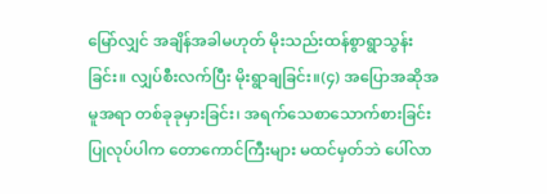မြော်လျှင် အချိန်အခါမဟုတ် မိုးသည်းထန်စွာရွာသွန်းခြင်း။ လျှပ်စီးလက်ပြီး မိုးရွာချခြင်း။(၄) အပြောအဆိုအမူအရာ တစ်ခုခုမှားခြင်း၊ အရက်သေစာသောက်စားခြင်း ပြုလုပ်ပါက တောကောင်ကြီးများ မထင်မှတ်ဘဲ ပေါ်လာ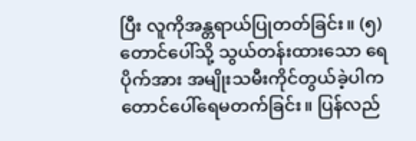ပြီး လူကိုအန္တရာယ်ပြုတတ်ခြင်း။ (၅) တောင်ပေါ်သို့ သွယ်တန်းထားသော ရေပိုက်အား အမျိုးသမီးကိုင်တွယ်ခဲ့ပါက တောင်ပေါ်ရေမတက်ခြင်း။ ပြန်လည်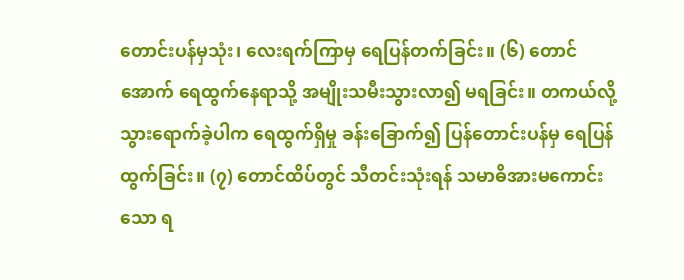တောင်းပန်မှသုံး၊ လေးရက်ကြာမှ ရေပြန်တက်ခြင်း။ (၆) တောင်အောက် ရေထွက်နေရာသို့ အမျိုးသမီးသွားလာ၍ မရခြင်း။ တကယ်လို့သွားရောက်ခဲ့ပါက ရေထွက်ရှိမှု ခန်းခြောက်၍ ပြန်တောင်းပန်မှ ရေပြန်ထွက်ခြင်း။ (၇) တောင်ထိပ်တွင် သီတင်းသုံးရန် သမာဓိအားမကောင်းသော ရ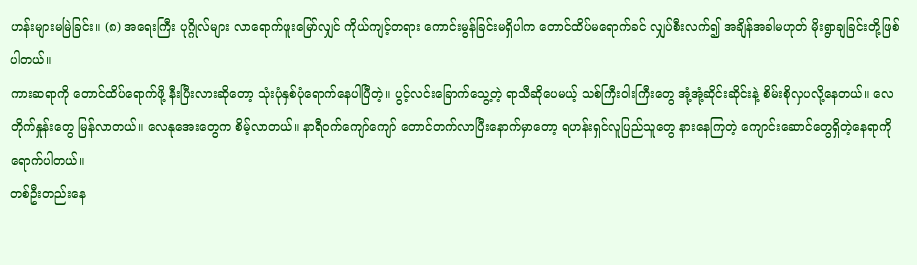ဟန်းများမမြဲခြင်း။ (၈) အရေးကြီး ပုဂ္ဂိုလ်များ လာရောက်ဖူးမြော်လျှင် ကိုယ်ကျင့်တရား ကောင်းမွန်ခြင်းမရှိပါက တောင်ထိပ်မရောက်ခင် လျှပ်စီးလက်၍ အချိန်အခါမဟုတ် မိုးရွာချခြင်းတို့ဖြစ်ပါတယ်။
ကားဆရာကို တောင်ထိပ်ရောက်ဖို့ နီးပြီးလားဆိုတော့ သုံးပုံနှစ်ပုံရောက်နေပါပြီတဲ့။ ပွင့်လင်းခြောက်သွေ့တဲ့ ရာသီဆိုပေမယ့် သစ်ကြီးဝါးကြီးတွေ အုံ့အုံ့ဆိုင်းဆိုင်းနဲ့ စိမ်းစိုလှပလို့နေတယ်။ လေတိုက်နှုန်းတွေ မြန်လာတယ်။ လေနုအေးတွေက စိမ့်လာတယ်။ နာရီဝက်ကျော်ကျော် တောင်တက်လာပြီးနောက်မှာတော့ ရဟန်းရှင်လူပြည်သူတွေ နားနေကြတဲ့ ကျောင်းဆောင်တွေရှိတဲ့နေရာကို ရောက်ပါတယ်။
တစ်ဦးတည်းနေ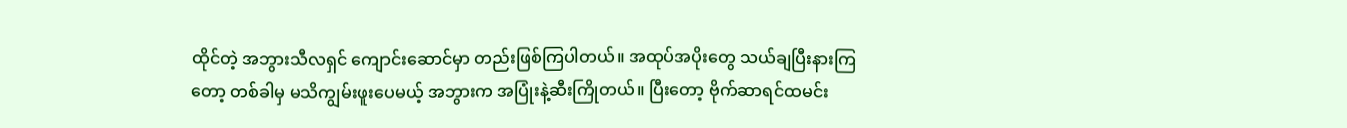ထိုင်တဲ့ အဘွားသီလရှင် ကျောင်းဆောင်မှာ တည်းဖြစ်ကြပါတယ်။ အထုပ်အပိုးတွေ သယ်ချပြီးနားကြတော့ တစ်ခါမှ မသိကျွမ်းဖူးပေမယ့် အဘွားက အပြုံးနဲ့ဆီးကြိုတယ်။ ပြီးတော့ ဗိုက်ဆာရင်ထမင်း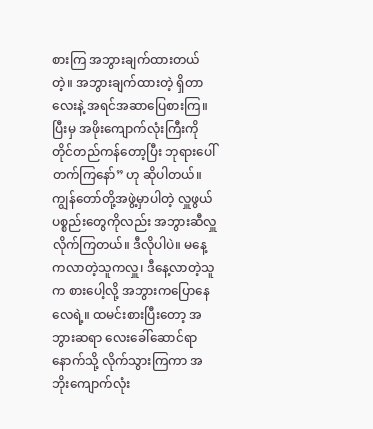စားကြ အဘွားချက်ထားတယ်တဲ့။ အဘွားချက်ထားတဲ့ ရှိတာလေးနဲ့ အရင်အဆာပြေစားကြ။ ပြီးမှ အဖိုးကျောက်လုံးကြီးကို တိုင်တည်ကန်တော့ပြီး ဘုရားပေါ်တက်ကြနော်” ဟု ဆိုပါတယ်။
ကျွန်တော်တို့အဖွဲ့မှာပါတဲ့ လှူဖွယ်ပစ္စည်းတွေကိုလည်း အဘွားဆီလှူလိုက်ကြတယ်။ ဒီလိုပါပဲ။ မနေ့ကလာတဲ့သူကလှူ၊ ဒီနေ့လာတဲ့သူက စားပေါ့လို့ အဘွားကပြောနေလေရဲ့။ ထမင်းစားပြီးတော့ အဘွားဆရာ လေးခေါ်ဆောင်ရာနောက်သို့ လိုက်သွားကြကာ အဘိုးကျောက်လုံး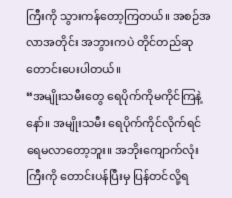ကြီးကို သွားကန်တော့ကြတယ်။ အစဉ်အလာအတိုင်း အဘွားကပဲ တိုင်တည်ဆုတောင်းပေးပါတယ်။
“အမျိုးသမီးတွေ ရေပိုက်ကိုမကိုင်ကြနဲ့နော်။ အမျိုးသမီး ရေပိုက်ကိုင်လိုက်ရင် ရေမလာတော့ဘူး။ အဘိုးကျောက်လုံးကြီးကို တောင်းပန်ပြီးမှ ပြန်တင်လို့ရ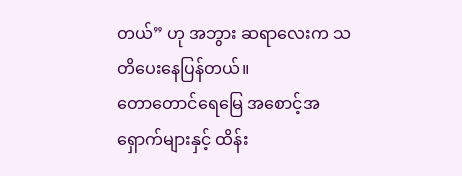တယ်” ဟု အဘွား ဆရာလေးက သတိပေးနေပြန်တယ်။
တောတောင်ရေမြေ အစောင့်အရှောက်များနှင့် ထိန်း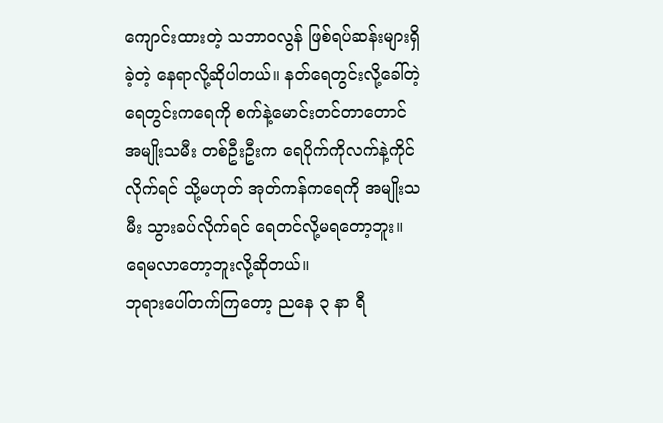ကျောင်းထားတဲ့ သဘာဝလွန် ဖြစ်ရပ်ဆန်းများရှိခဲ့တဲ့ နေရာလို့ဆိုပါတယ်။ နတ်ရေတွင်းလို့ခေါ်တဲ့ ရေတွင်းကရေကို စက်နဲ့မောင်းတင်တာတောင် အမျိုးသမီး တစ်ဦးဦးက ရေပိုက်ကိုလက်နဲ့ကိုင်လိုက်ရင် သို့မဟုတ် အုတ်ကန်ကရေကို အမျိုးသမီး သွားခပ်လိုက်ရင် ရေတင်လို့မရတော့ဘူး။ ရေမလာတော့ဘူးလို့ဆိုတယ်။
ဘုရားပေါ်တက်ကြတော့ ညနေ ၃ နာ ရီ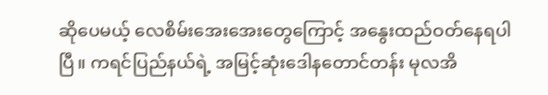ဆိုပေမယ့် လေစိမ်းအေးအေးတွေကြောင့် အနွေးထည်ဝတ်နေရပါပြီ။ ကရင်ပြည်နယ်ရဲ့ အမြင့်ဆုံးဒေါနတောင်တန်း မုလအိ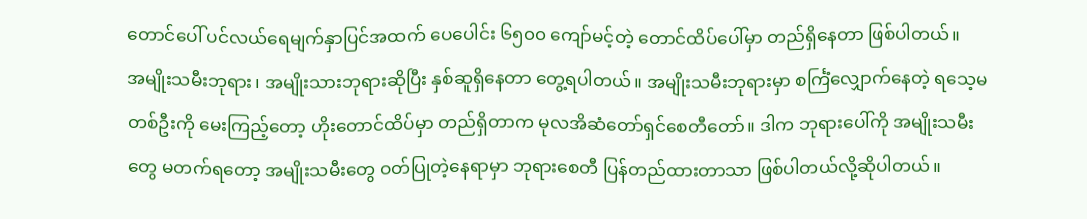တောင်ပေါ် ပင်လယ်ရေမျက်နှာပြင်အထက် ပေပေါင်း ၆၅၀၀ ကျော်မင့်တဲ့ တောင်ထိပ်ပေါ်မှာ တည်ရှိနေတာ ဖြစ်ပါတယ်။
အမျိုးသမီးဘုရား၊ အမျိုးသားဘုရားဆိုပြီး နှစ်ဆူရှိနေတာ တွေ့ရပါတယ်။ အမျိုးသမီးဘုရားမှာ စင်္ကြံလျှောက်နေတဲ့ ရသေ့မတစ်ဦးကို မေးကြည့်တော့ ဟိုးတောင်ထိပ်မှာ တည်ရှိတာက မုလအိဆံတော်ရှင်စေတီတော်။ ဒါက ဘုရားပေါ်ကို အမျိုးသမီးတွေ မတက်ရတော့ အမျိုးသမီးတွေ ဝတ်ပြုတဲ့နေရာမှာ ဘုရားစေတီ ပြန်တည်ထားတာသာ ဖြစ်ပါတယ်လို့ဆိုပါတယ်။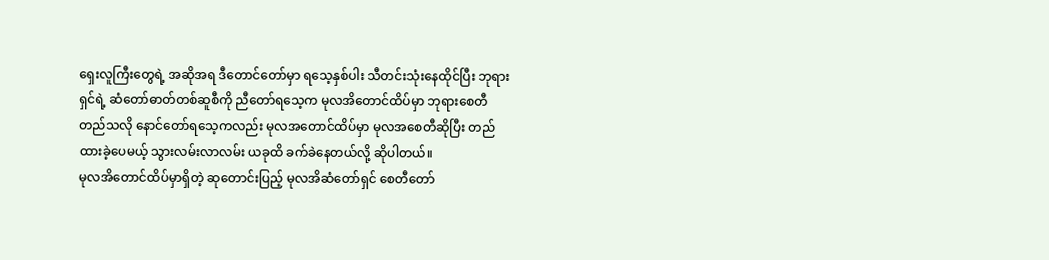ရှေးလူကြီးတွေရဲ့ အဆိုအရ ဒီတောင်တော်မှာ ရသေ့နှစ်ပါး သီတင်းသုံးနေထိုင်ပြီး ဘုရားရှင်ရဲ့ ဆံတော်ဓာတ်တစ်ဆူစီကို ညီတော်ရသေ့က မုလအိတောင်ထိပ်မှာ ဘုရားစေတီတည်သလို နောင်တော်ရသေ့ကလည်း မုလအတောင်ထိပ်မှာ မုလအစေတီဆိုပြီး တည်ထားခဲ့ပေမယ့် သွားလမ်းလာလမ်း ယခုထိ ခက်ခဲနေတယ်လို့ ဆိုပါတယ်။
မုလအိတောင်ထိပ်မှာရှိတဲ့ ဆုတောင်းပြည့် မုလအိဆံတော်ရှင် စေတီတော်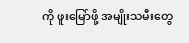ကို ဖူးမြော်ဖို့ အမျိုးသမီးတွေ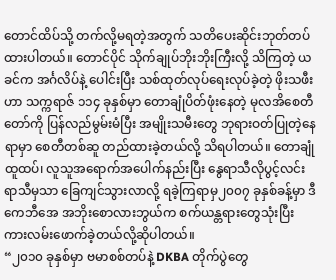တောင်ထိပ်သို့ တက်လို့မရတဲ့အတွက် သတိပေးဆိုင်းဘုတ်တပ်ထားပါတယ်။ တောင်ပိုင် သိုက်ချုပ်ဘိုးဘိုးကြီးလို့ သိကြတဲ့ ယခင်က အင်္ဂလိပ်နဲ့ ပေါင်းပြီး သစ်ထုတ်လုပ်ရေးလုပ်ခဲ့တဲ့ ဖိုးသဖီးဟာ သက္ကရာဇ် ၁၁၄ ခုနှစ်မှာ တောချုံပိတ်ဖုံးနေတဲ့ မုလအိစေတီတော်ကို ပြန်လည်မွမ်းမံပြီး အမျိုးသမီးတွေ ဘုရားဝတ်ပြုတဲ့နေရာမှာ စေတီတစ်ဆူ တည်ထားခဲ့တယ်လို့ သိရပါတယ်။ တောချုံထူထပ်၊ လူသူအရောက်အပေါက်နည်းပြီး နွေရာသီလိုပွင့်လင်းရာသီမှသာ ခြေကျင်သွားလာလို့ ရခဲ့ကြရာမှ၂၀၀၇ ခုနှစ်ခန့်မှာ ဒီကေဘီအေ အဘိုးစောလားဘွယ်က စက်ယန္တရားတွေသုံးပြီး ကားလမ်းဖောက်ခဲ့တယ်လို့ဆိုပါတယ်။
“၂၀၁၀ ခုနှစ်မှာ ဗမာစစ်တပ်နဲ့ DKBA တိုက်ပွဲတွေ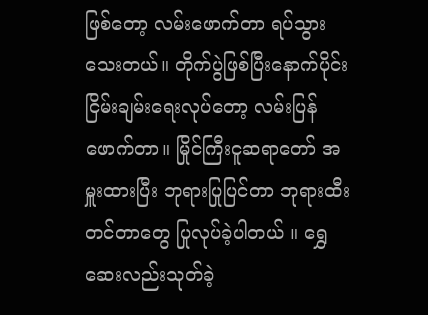ဖြစ်တော့ လမ်းဖောက်တာ ရပ်သွားသေးတယ်။ တိုက်ပွဲဖြစ်ပြီးနောက်ပိုင်း ငြိမ်းချမ်းရေးလုပ်တော့ လမ်းပြန်ဖောက်တာ။ မြိုင်ကြီးငူဆရာတော် အမှူးထားပြီး ဘုရားပြုပြင်တာ ဘုရားထီးတင်တာတွေ ပြုလုပ်ခဲ့ပါတယ် ။ ရွှေဆေးလည်းသုတ်ခဲ့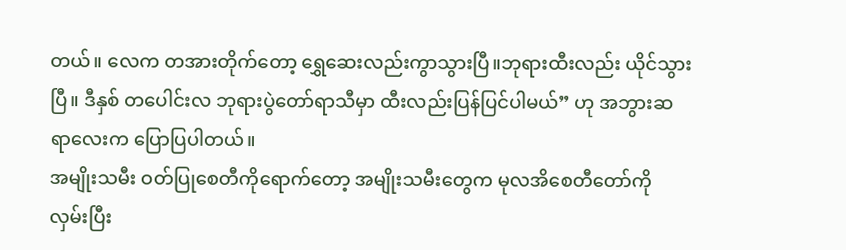တယ်။ လေက တအားတိုက်တော့ ရွှေဆေးလည်းကွာသွားပြီ။ဘုရားထီးလည်း ယိုင်သွားပြီ။ ဒီနှစ် တပေါင်းလ ဘုရားပွဲတော်ရာသီမှာ ထီးလည်းပြန်ပြင်ပါမယ်” ဟု အဘွားဆရာလေးက ပြောပြပါတယ်။
အမျိုးသမီး ဝတ်ပြုစေတီကိုရောက်တော့ အမျိုးသမီးတွေက မုလအိစေတီတော်ကို လှမ်းပြီး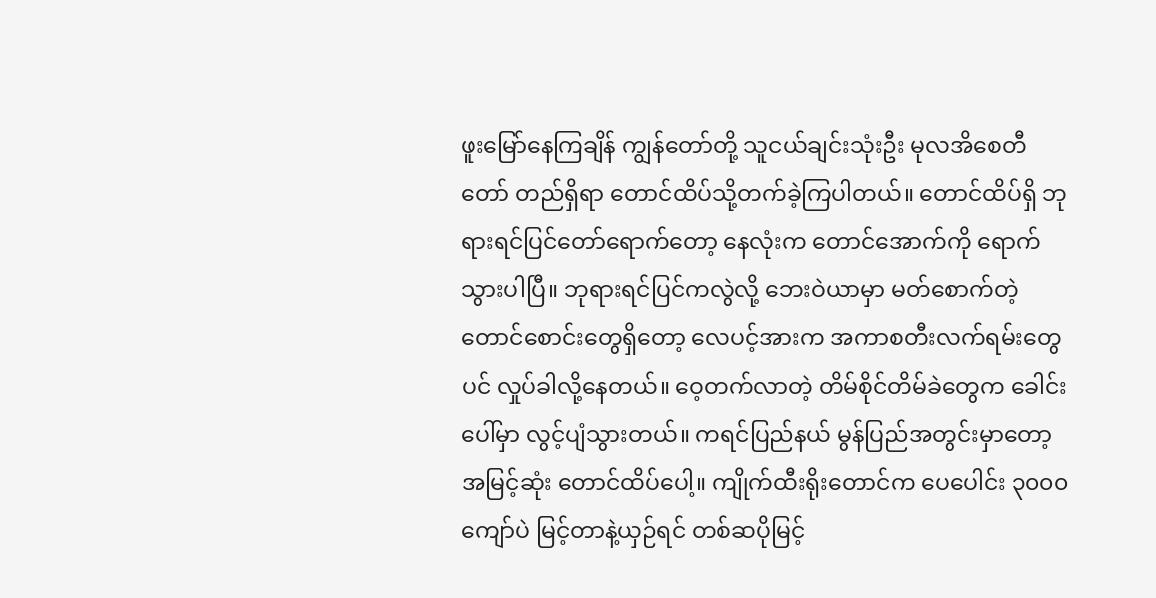ဖူးမြော်နေကြချိန် ကျွန်တော်တို့ သူငယ်ချင်းသုံးဦး မုလအိစေတီတော် တည်ရှိရာ တောင်ထိပ်သို့တက်ခဲ့ကြပါတယ်။ တောင်ထိပ်ရှိ ဘုရားရင်ပြင်တော်ရောက်တော့ နေလုံးက တောင်အောက်ကို ရောက်သွားပါပြီ။ ဘုရားရင်ပြင်ကလွဲလို့ ဘေးဝဲယာမှာ မတ်စောက်တဲ့ တောင်စောင်းတွေရှိတော့ လေပင့်အားက အကာစတီးလက်ရမ်းတွေပင် လှုပ်ခါလို့နေတယ်။ ဝေ့တက်လာတဲ့ တိမ်စိုင်တိမ်ခဲတွေက ခေါင်းပေါ်မှာ လွင့်ပျံသွားတယ်။ ကရင်ပြည်နယ် မွန်ပြည်အတွင်းမှာတော့ အမြင့်ဆုံး တောင်ထိပ်ပေါ့။ ကျိုက်ထီးရိုးတောင်က ပေပေါင်း ၃၀၀၀ ကျော်ပဲ မြင့်တာနဲ့ယှဉ်ရင် တစ်ဆပိုမြင့်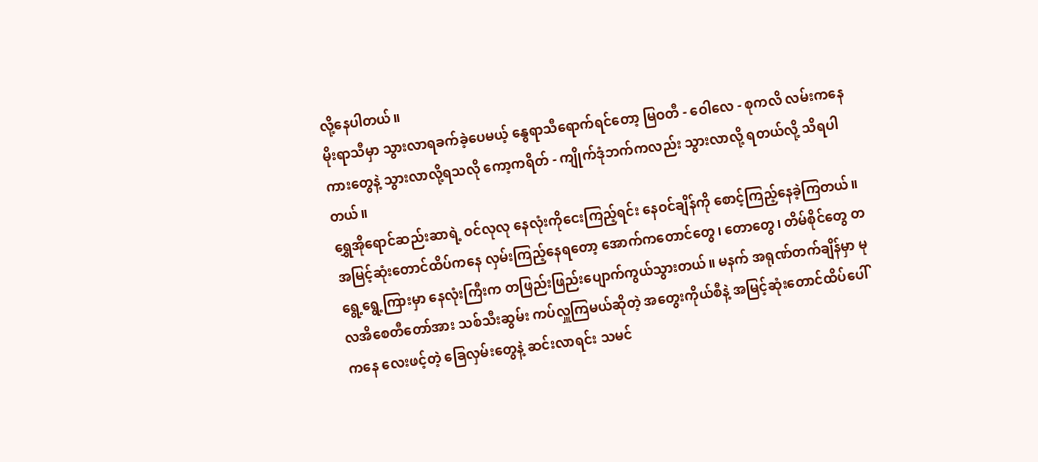လို့နေပါတယ်။
မိုးရာသီမှာ သွားလာရခက်ခဲ့ပေမယ့် နွေရာသီရောက်ရင်တော့ မြဝတီ - ဝေါလေ - စုကလိ လမ်းကနေ ကားတွေနဲ့ သွားလာလို့ရသလို ကော့ကရိတ် - ကျိုက်ဒုံဘက်ကလည်း သွားလာလို့ ရတယ်လို့ သိရပါတယ်။
ရွှေအိုရောင်ဆည်းဆာရဲ့ ဝင်လုလု နေလုံးကိုငေးကြည့်ရင်း နေဝင်ချိန်ကို စောင့်ကြည့်နေခဲ့ကြတယ်။ အမြင့်ဆုံးတောင်ထိပ်ကနေ လှမ်းကြည့်နေရတော့ အောက်ကတောင်တွေ၊ တောတွေ၊ တိမ်စိုင်တွေ တရွေ့ရွေ့ကြားမှာ နေလုံးကြီးက တဖြည်းဖြည်းပျောက်ကွယ်သွားတယ်။ မနက် အရုဏ်တက်ချိန်မှာ မုလအိစေတီတော်အား သစ်သီးဆွမ်း ကပ်လှူကြမယ်ဆိုတဲ့ အတွေးကိုယ်စီနဲ့ အမြင့်ဆုံးတောင်ထိပ်ပေါ်ကနေ လေးဖင့်တဲ့ ခြေလှမ်းတွေနဲ့ ဆင်းလာရင်း သမင်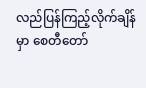လည်ပြန်ကြည့်လိုက်ချိန်မှာ စေတီတော်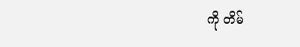ကို တိမ်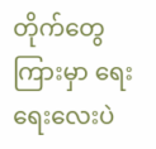တိုက်တွေကြားမှာ ရေးရေးလေးပဲ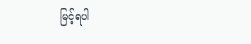မြင့်ရပါ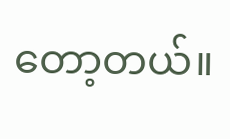တော့တယ်။